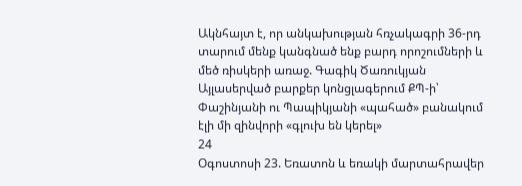Ակնհայտ է, որ անկախության հռչակագրի 36-րդ տարում մենք կանգնած ենք բարդ որոշումների և մեծ ռիսկերի առաջ. Գագիկ Ծառուկյան Այլասերված բարքեր կոնցլագերում ՔՊ-ի՝ Փաշինյանի ու Պապիկյանի «պահած» բանակում էլի մի զինվորի «գլուխ են կերել»
24
Օգոստոսի 23. Եռատոն և եռակի մարտահրավեր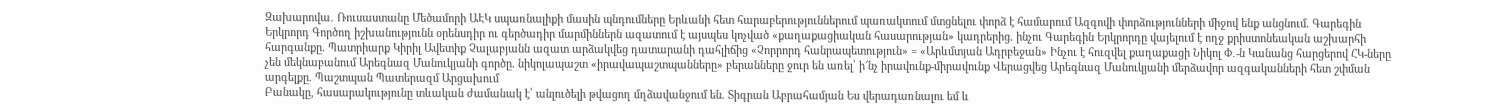Զախարովա․ Ռուսաստանը Մեծամորի ԱԷԿ սպառնալիքի մասին պնդումները Երևանի հետ հարաբերություններում պառակտում մտցնելու փորձ է համարում Ազգովի փորձությունների միջով ենք անցնում. Գարեգին Երկրորդ Գործող իշխանությունն օրենսդիր ու գերծադիր մարմիններն ազատում է այսպես կոչված «քաղաքացիական հասարության» կադրերից. ինչու Գարեգին Երկրորդը վայելում է ողջ քրիստոնեական աշխարհի հարգանքը. Պատրիարք Կիրիլ Ավետիք Չալաբյանն ազատ արձակվեց դատարանի դահլիճից «Չորրորդ հանրապետություն» = «Արևմտյան Ադրբեջան» Ինչու է հուզվել քաղաքացի Նիկոլ Փ․-ն Կանանց հարցերով ՀԿ-ները չեն մեկնաբանում Արեգնազ Մանուկյանի գործը. նիկոլապաշտ «իրավապաշտպանները» բերանները ջուր են առել՝ ի՜նչ իրավունք-միրավունք Վերացվեց Արեգնազ Մանուկյանի մերձավոր ազգականների հետ շփման արգելքը. Պաշտպան Պատերազմ Արցախում
Բանակը, հասարակությունը տևական ժամանակ է՝ անլուծելի թվացող մղձավանջում են. Տիգրան Աբրահամյան Ես վերադառնալու եմ և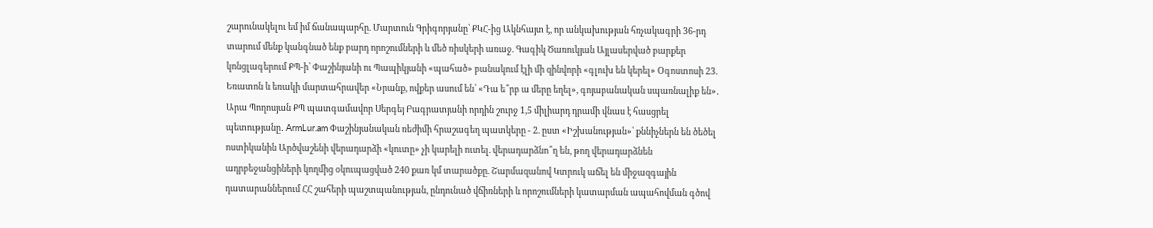շարունակելու եմ իմ ճանապարհը. Մարտուն Գրիգորյանը՝ ՔԿՀ-ից Ակնհայտ է, որ անկախության հռչակագրի 36-րդ տարում մենք կանգնած ենք բարդ որոշումների և մեծ ռիսկերի առաջ. Գագիկ Ծառուկյան Այլասերված բարքեր կոնցլագերում ՔՊ-ի՝ Փաշինյանի ու Պապիկյանի «պահած» բանակում էլի մի զինվորի «գլուխ են կերել» Օգոստոսի 23. Եռատոն և եռակի մարտահրավեր «Նրանք, ովքեր ասում են՝ «Դա ե՞րբ ա մերը եղել», գոյաբանական սպառնալիք են»․ Արա Պողոսյան ՔՊ պատգամավոր Սերգեյ Բագրատյանի որդին շուրջ 1,5 միլիարդ դրամի վնաս է հասցրել պետությանը․ ArmLur.am Փաշինյանական ռեժիմի հրաշագեղ պատկերը - 2. ըստ «Իշխանության»՝ քննիչներն են ծեծել ոստիկանին Արծվաշենի վերադարձի «կուտը» չի կարելի ուտել. վերադարձնո՞ղ են, թող վերադարձնեն ադրբեջանցիների կողմից օկուպացված 240 քառ կմ տարածքը. Շարմազանով Կտրուկ աճել են միջազգային դատարաններում ՀՀ շահերի պաշտպանության, ընդունած վճիռների և որոշումների կատարման ապահովման գծով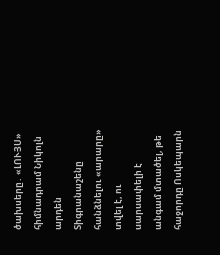ծախսերը․ «ԼՈՒՅՍ» հիմնադրամ Նիկոլն արդեն Տիգրանաշենը հանձնելու «արարը» տվել է, ու uարuափելի է անգամ մտածել, թե հաջորդը Ոսկեպարն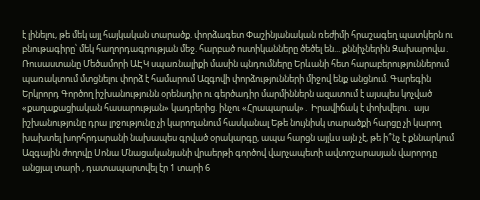է լինելու, թե մեկ այլ հայկական տարածք. փորձագետ Փաշինյանական ռեժիմի հրաշագեղ պատկերն ու բնութագիրը՝ մեկ հաղորդագրության մեջ. հարբած ոստիկանները ծեծել են... քննիչներին Զախարովա․ Ռուսաստանը Մեծամորի ԱԷԿ սպառնալիքի մասին պնդումները Երևանի հետ հարաբերություններում պառակտում մտցնելու փորձ է համարում Ազգովի փորձությունների միջով ենք անցնում. Գարեգին Երկրորդ Գործող իշխանությունն օրենսդիր ու գերծադիր մարմիններն ազատում է այսպես կոչված «քաղաքացիական հասարության» կադրերից. ինչու «Հրապարակ»․ Իրավիճակ է փոխվելու․ այս իշխանությունը դրա լրջությունը չի կարողանում հասկանալ Եթե նույնիսկ տարածքի հարցը չի կարող խախտել խորհրդարանի նախապես գրված օրակարգը, ապա հարցն այլևս այն չէ, թե ի՞նչ է քննարկում Ազգային ժողովը Սոնա Մնացականյանի վրաերթի գործով վարչապետի ավտոշարասյան վարորդը անցյալ տարի , դատապարտվել էր 1 տարի 6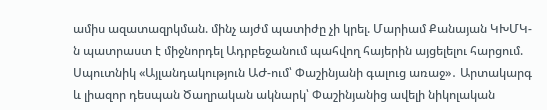ամիս ազատազրկման. մինչ այժմ պատիժը չի կրել. Մարիամ Քանայան ԿԽՄԿ-ն պատրաստ է միջնորդել Ադրբեջանում պահվող հայերին այցելելու հարցում. Սպուտնիկ «Այլանդակություն ԱԺ-ում՝ Փաշինյանի գալուց առաջ»․ Արտակարգ և լիազոր դեսպան Ծաղրական ակնարկ՝ Փաշինյանից ավելի նիկոլական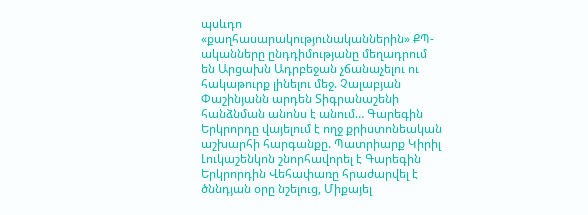պսևդո «քաղհասարակությունականներին» ՔՊ-ականները ընդդիմությանը մեղադրում են Արցախն Ադրբեջան չճանաչելու ու հակաթուրք լինելու մեջ. Չալաբյան Փաշինյանն արդեն Տիգրանաշենի հանձնման անոնս է անում… Գարեգին Երկրորդը վայելում է ողջ քրիստոնեական աշխարհի հարգանքը. Պատրիարք Կիրիլ Լուկաշենկոն շնորհավորել է Գարեգին Երկրորդին Վեհափառը հրաժարվել է ծննդյան օրը նշելուց, Միքայել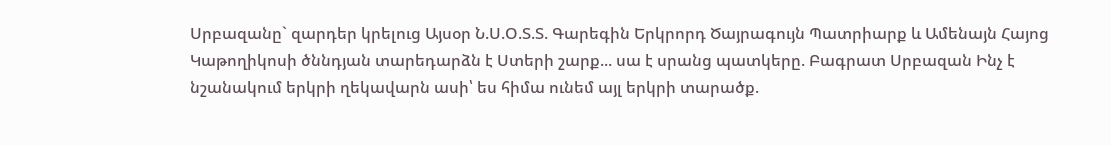Սրբազանը` զարդեր կրելուց Այսօր Ն.Ս.Օ.Տ.Տ. Գարեգին Երկրորդ Ծայրագույն Պատրիարք և Ամենայն Հայոց Կաթողիկոսի ծննդյան տարեդարձն է Ստերի շարք... սա է սրանց պատկերը. Բագրատ Սրբազան Ինչ է նշանակում երկրի ղեկավարն ասի՝ ես հիմա ունեմ այլ երկրի տարածք.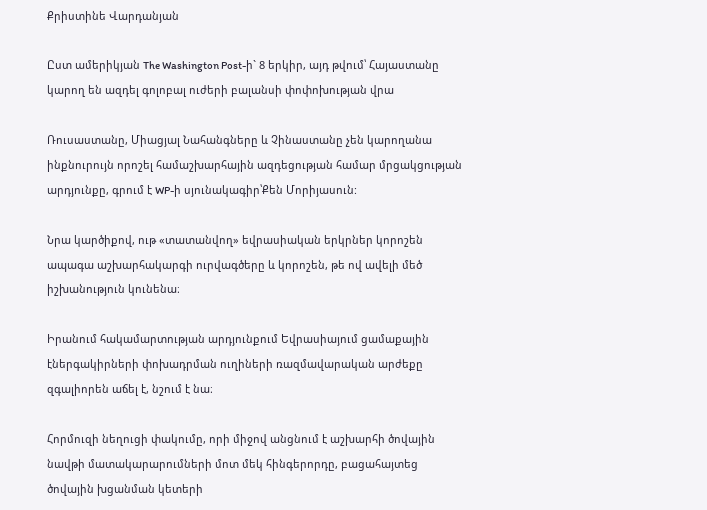Քրիստինե Վարդանյան

Ըստ ամերիկյան The Washington Post-ի` 8 երկիր, այդ թվում՝ Հայաստանը կարող են ազդել գոլոբալ ուժերի բալանսի փոփոխության վրա

Ռուսաստանը, Միացյալ Նահանգները և Չինաստանը չեն կարողանա ինքնուրույն որոշել համաշխարհային ազդեցության համար մրցակցության արդյունքը, գրում է WP-ի սյունակագիր՝Քեն Մորիյասուն:

Նրա կարծիքով, ութ «տատանվող» եվրասիական երկրներ կորոշեն ապագա աշխարհակարգի ուրվագծերը և կորոշեն, թե ով ավելի մեծ իշխանություն կունենա։

Իրանում հակամարտության արդյունքում Եվրասիայում ցամաքային էներգակիրների փոխադրման ուղիների ռազմավարական արժեքը զգալիորեն աճել է, նշում է նա։

Հորմուզի նեղուցի փակումը, որի միջով անցնում է աշխարհի ծովային նավթի մատակարարումների մոտ մեկ հինգերորդը, բացահայտեց ծովային խցանման կետերի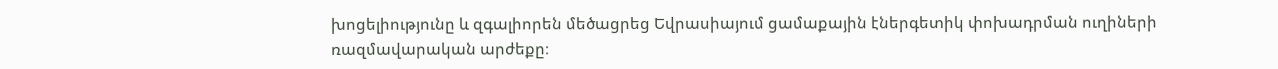խոցելիությունը և զգալիորեն մեծացրեց Եվրասիայում ցամաքային էներգետիկ փոխադրման ուղիների ռազմավարական արժեքը։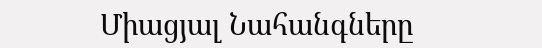Միացյալ Նահանգները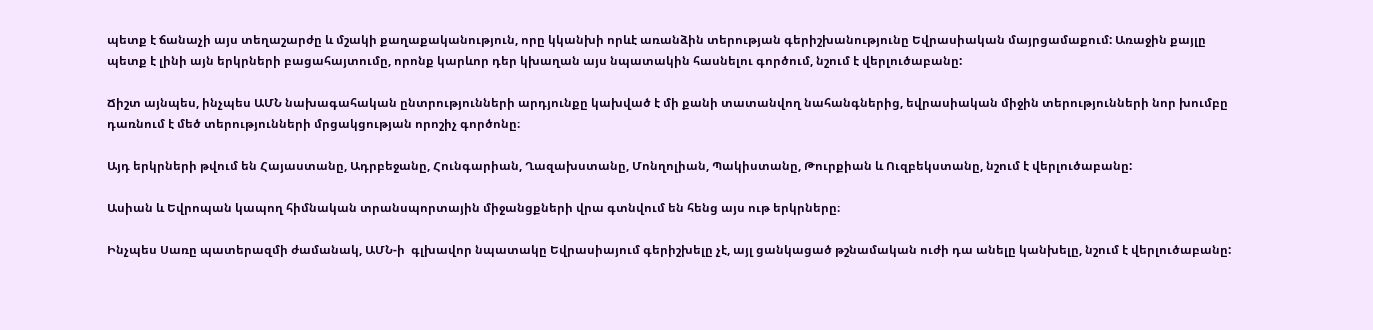պետք է ճանաչի այս տեղաշարժը և մշակի քաղաքականություն, որը կկանխի որևէ առանձին տերության գերիշխանությունը Եվրասիական մայրցամաքում: Առաջին քայլը պետք է լինի այն երկրների բացահայտումը, որոնք կարևոր դեր կխաղան այս նպատակին հասնելու գործում, նշում է վերլուծաբանը:

Ճիշտ այնպես, ինչպես ԱՄՆ նախագահական ընտրությունների արդյունքը կախված է մի քանի տատանվող նահանգներից, եվրասիական միջին տերությունների նոր խումբը դառնում է մեծ տերությունների մրցակցության որոշիչ գործոնը։

Այդ երկրների թվում են Հայաստանը, Ադրբեջանը, Հունգարիան, Ղազախստանը, Մոնղոլիան, Պակիստանը, Թուրքիան և Ուզբեկստանը, նշում է վերլուծաբանը:

Ասիան և Եվրոպան կապող հիմնական տրանսպորտային միջանցքների վրա գտնվում են հենց այս ութ երկրները։

Ինչպես Սառը պատերազմի ժամանակ, ԱՄՆ-ի  գլխավոր նպատակը Եվրասիայում գերիշխելը չէ, այլ ցանկացած թշնամական ուժի դա անելը կանխելը, նշում է վերլուծաբանը: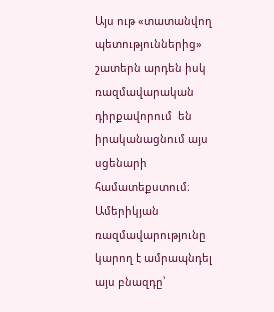Այս ութ «տատանվող  պետություններից» շատերն արդեն իսկ ռազմավարական դիրքավորում  են իրականացնում այս սցենարի համատեքստում։ Ամերիկյան ռազմավարությունը կարող է ամրապնդել այս բնազդը՝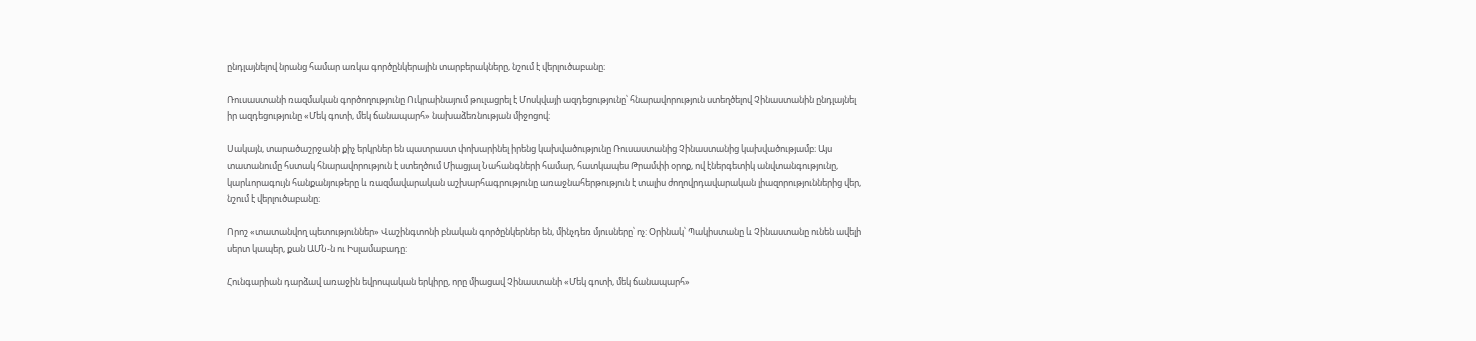ընդլայնելով նրանց համար առկա գործընկերային տարբերակները, նշում է վերլուծաբանը։

Ռուսաստանի ռազմական գործողությունը Ուկրաինայում թուլացրել է Մոսկվայի ազդեցությունը՝ հնարավորություն ստեղծելով Չինաստանին ընդլայնել իր ազդեցությունը «Մեկ գոտի, մեկ ճանապարհ» նախաձեռնության միջոցով։

Սակայն, տարածաշրջանի քիչ երկրներ են պատրաստ փոխարինել իրենց կախվածությունը Ռուսաստանից Չինաստանից կախվածությամբ։ Այս տատանումը հստակ հնարավորություն է ստեղծում Միացյալ Նահանգների համար, հատկապես Թրամփի օրոք, ով էներգետիկ անվտանգությունը, կարևորագույն հանքանյութերը և ռազմավարական աշխարհագրությունը առաջնահերթություն է տալիս ժողովրդավարական լիազորություններից վեր, նշում է վերլուծաբանը։

Որոշ «տատանվող պետություններ» Վաշինգտոնի բնական գործընկերներ են, մինչդեռ մյուսները՝ ոչ: Օրինակ՝ Պակիստանը և Չինաստանը ունեն ավելի սերտ կապեր, քան ԱՄՆ-ն ու Իսլամաբադը:

Հունգարիան դարձավ առաջին եվրոպական երկիրը, որը միացավ Չինաստանի «Մեկ գոտի, մեկ ճանապարհ»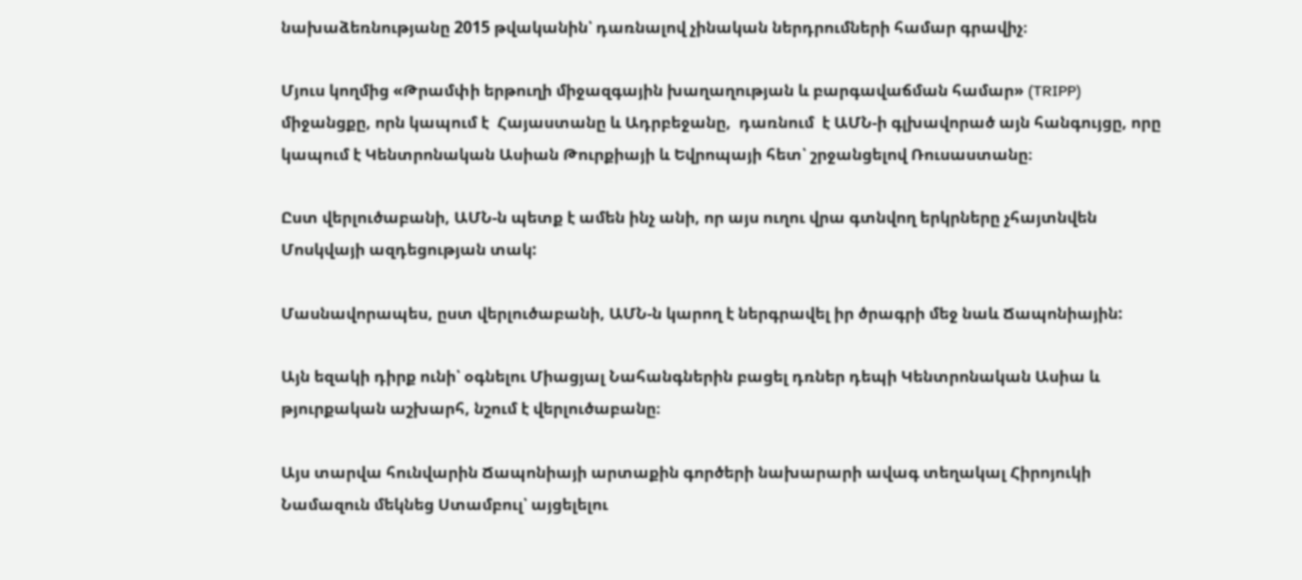նախաձեռնությանը 2015 թվականին՝ դառնալով չինական ներդրումների համար գրավիչ։

Մյուս կողմից «Թրամփի երթուղի միջազգային խաղաղության և բարգավաճման համար» (TRIPP) միջանցքը, որն կապում է  Հայաստանը և Ադրբեջանը,  դառնում  է ԱՄՆ-ի գլխավորած այն հանգույցը, որը կապում է Կենտրոնական Ասիան Թուրքիայի և Եվրոպայի հետ՝ շրջանցելով Ռուսաստանը։

Ըստ վերլուծաբանի, ԱՄՆ-ն պետք է ամեն ինչ անի, որ այս ուղու վրա գտնվող երկրները չհայտնվեն Մոսկվայի ազդեցության տակ:

Մասնավորապես, ըստ վերլուծաբանի, ԱՄՆ-ն կարող է ներգրավել իր ծրագրի մեջ նաև Ճապոնիային:

Այն եզակի դիրք ունի՝ օգնելու Միացյալ Նահանգներին բացել դռներ դեպի Կենտրոնական Ասիա և թյուրքական աշխարհ, նշում է վերլուծաբանը։

Այս տարվա հունվարին Ճապոնիայի արտաքին գործերի նախարարի ավագ տեղակալ Հիրոյուկի Նամազուն մեկնեց Ստամբուլ՝ այցելելու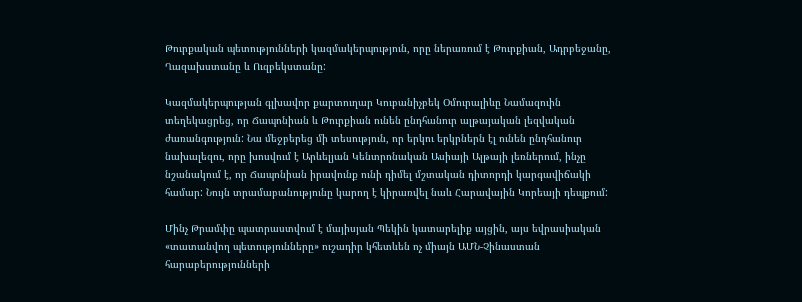Թուրքական պետությունների կազմակերպություն, որը ներառում է Թուրքիան, Ադրբեջանը, Ղազախստանը և Ուզբեկստանը:

Կազմակերպության գլխավոր քարտուղար Կուբանիչբեկ Օմուրալիևը Նամազուին տեղեկացրեց, որ Ճապոնիան և Թուրքիան ունեն ընդհանուր ալթայական լեզվական ժառանգություն: Նա մեջբերեց մի տեսություն, որ երկու երկրներն էլ ունեն ընդհանուր նախալեզու, որը խոսվում է Արևելյան Կենտրոնական Ասիայի Ալթայի լեռներում, ինչը նշանակում է, որ Ճապոնիան իրավունք ունի դիմել մշտական դիտորդի կարգավիճակի համար: Նույն տրամաբանությունը կարող է կիրառվել նաև Հարավային Կորեայի դեպքում:

Մինչ Թրամփը պատրաստվում է մայիսյան Պեկին կատարելիք այցին, այս եվրասիական «տատանվող պետությունները» ուշադիր կհետևեն ոչ միայն ԱՄՆ-Չինաստան հարաբերությունների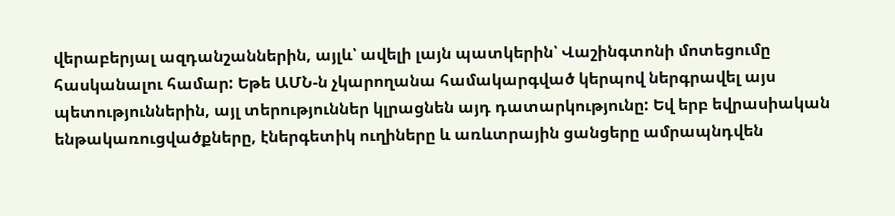վերաբերյալ ազդանշաններին, այլև՝ ավելի լայն պատկերին՝ Վաշինգտոնի մոտեցումը հասկանալու համար: Եթե ԱՄՆ-ն չկարողանա համակարգված կերպով ներգրավել այս պետություններին, այլ տերություններ կլրացնեն այդ դատարկությունը: Եվ երբ եվրասիական ենթակառուցվածքները, էներգետիկ ուղիները և առևտրային ցանցերը ամրապնդվեն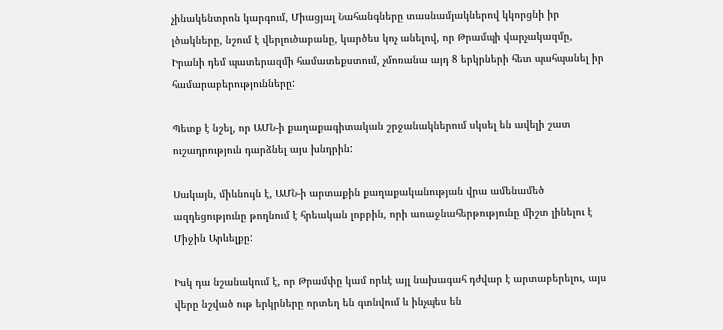չինակենտրոն կարգում, Միացյալ Նահանգները տասնամյակներով կկորցնի իր լծակները, նշում է վերլուծաբանը, կարծես կոչ անելով, որ Թրամպի վարչակազմը, Իրանի դեմ պատերազմի համատեքստում, չմոռանա այդ 8 երկրների հետ պահպանել իր համարաբերությունները:

Պետք է նշել, որ ԱՄՆ-ի քաղաքագիտական շրջանակներում սկսել են ավելի շատ ուշադրություն դարձնել այս խնդրին:

Սակայն, միևնույն է, ԱՄՆ-ի արտաքին քաղաքականության վրա ամենամեծ ազդեցությունը թողնում է հրեական լոբբին, որի առաջնահերթությունը միշտ լինելու է Միջին Արևելքը:

Իսկ դա նշանակում է, որ Թրամփը կամ որևէ այլ նախագահ դժվար է արտաբերելու, այս վերը նշված ութ երկրները որտեղ են գտնվում և ինչպես են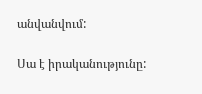անվանվում:

Սա է իրականությունը: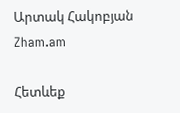Արտակ Հակոբյան
Zham.am

Հետևեք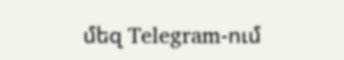մեզ Telegram-ում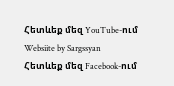Հետևեք մեզ YouTube-ում
Websiite by Sargssyan
Հետևեք մեզ Facebook-ում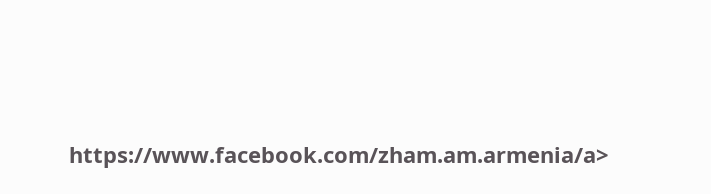https://www.facebook.com/zham.am.armenia/a>